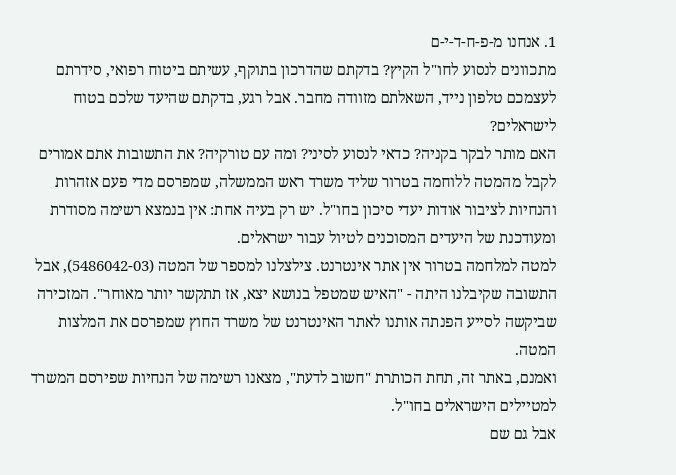1. אנחנו מ-פ-ח-ד-י-ם
מתכוונים לנסוע לחו"ל הקיץ? בדקתם שהדרכון בתוקף, עשיתם ביטוח רפואי, סידרתם לעצמכם טלפון נייד, השאלתם מזוודה מחבר. אבל רגע, בדקתם שהיעד שלכם בטוח לישראלים?
האם מותר לבקר בקניה? כדאי לנסוע לסיני? ומה עם טורקיה? את התשובות אתם אמורים לקבל מהמטה ללוחמה בטרור שליד משרד ראש הממשלה, שמפרסם מדי פעם אזהרות והנחיות לציבור אודות יעדי סיכון בחו"ל. יש רק בעיה אחת: אין בנמצא רשימה מסודרת ומעודכנת של היעדים המסוכנים לטיול עבור ישראלים.
למטה למלחמה בטרור אין אתר אינטרנט. צילצלנו למספר של המטה (5486042-03), אבל התשובה שקיבלנו היתה - "האיש שמטפל בנושא יצא, אז תתקשר יותר מאוחר". המזכירה שביקשה לסייע הפנתה אותנו לאתר האינטרנט של משרד החוץ שמפרסם את המלצות המטה.
ואמנם, באתר זה, תחת הכותרת "חשוב לדעת", מצאנו רשימה של הנחיות שפירסם המשרד למטיילים הישראלים בחו"ל.
אבל גם שם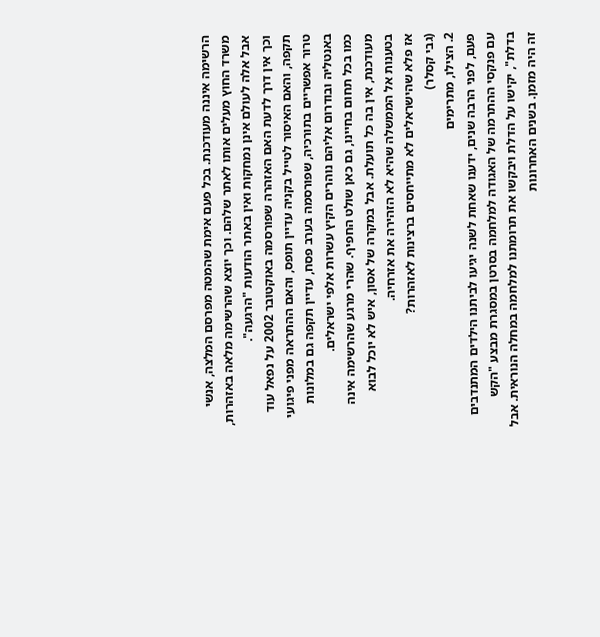הרשימה איננה מעודכנת. בכל פעם אימת שהמטה מפרסם המלצה, אנשי משרד החוץ מעלים אותו לאתר שלהם. וכך יוצא שהרשימה מלאה באזהרות, אבל אלה לעולם אינן נמחקות ואין באתר הודעות "הרגעה".
וכך אין דרך לדעת האם האזהרה שפורסמה באוקטובר 2002 על נפאל עוד תקפה, והאם האיסור לטייל בקניה עדיין תופס, והאם ההתראה מפני פיגועי טרור אפשריים בתורכיה, שפורסמה בערב פסח, עדיין תקפה גם במלונות באנטליה ובודרום אליהם נוהרים הקיץ עשרות אלפי ישראלים.
כמו בכל תחום בחיינו, גם כאן שולט החפיף. שהרי מרגע שהרשימה אינה מעודכנת, אין בה כל תועלת. אבל במקרה של אסון, איש לא יוכל לבוא בטענות אל הממשלה שהיא לא הזהירה את אזרחיה.
אז פלא שהישראלים לא מתייחסים ברצינות לאזהרות?
(גבי קסלר)
2. הצילו, מתרימים
פעם, לפני הרבה שנים, ידענו שאחת לשנה יגיעו לביתנו הילדים המתנדבים עם פנקסי ההתרמה של האגודה למלחמה בסרטן במסגרת מבצע "הקש בדלת", יקישו על הדלת ויבקשו את תרומתנו למלחמה במחלה הנוראית. אבל זה היה מזמן. בשנים האחרונות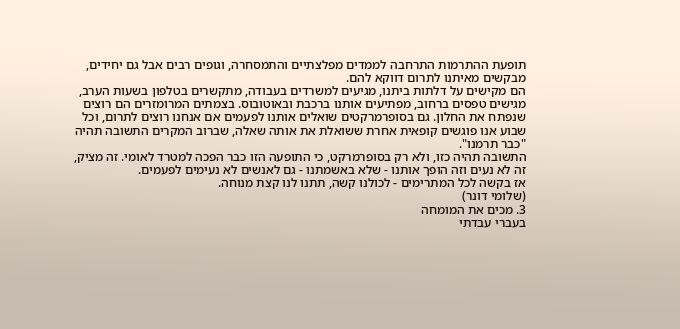תופעת ההתרמות התרחבה לממדים מפלצתיים והתמסחרה, וגופים רבים אבל גם יחידים, מבקשים מאיתנו לתרום דווקא להם.
הם מקישים על דלתות ביתנו, מגיעים למשרדים בעבודה, מתקשרים בטלפון בשעות הערב, מגישים טפסים ברחוב, מפתיעים אותנו ברכבת ובאוטובוס. בצמתים המרומזרים הם רוצים שנפתח את החלון. גם בסופרמרקטים שואלים אותנו לפעמים אם אנחנו רוצים לתרום, וכל שבוע אנו פוגשים קופאית אחרת ששואלת את אותה שאלה, שברוב המקרים התשובה תהיה "כבר תרמנו".
התשובה תהיה כזו, ולא רק בסופרמרקט, כי התופעה הזו כבר הפכה למטרד לאומי. זה מציק, זה לא נעים וזה הופך אותנו - שלא באשמתנו - גם לאנשים לא נעימים לפעמים.
אז בקשה לכל המתרימים - לכולנו קשה, תתנו לנו קצת מנוחה.
(שלומי דונר)
3. מכים את המומחה
בעברי עבדתי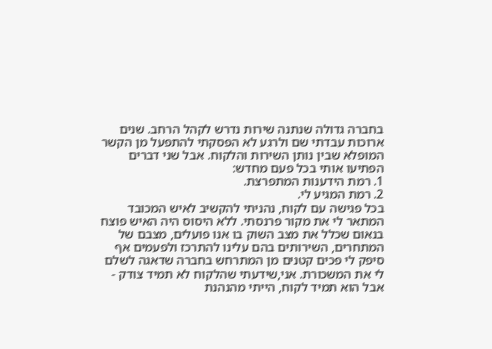בחברה גדולה שנתנה שירות נדרש לקהל הרחב. שנים ארוכות עבדתי שם ולרגע לא הפסקתי להתפעל מן הקשר המופלא שבין נותן השירות והלקוח. אבל שני דברים הפתיעו אותי בכל פעם מחדש:
1. רמת הידענות המתפרצת.
2. רמת המגיע לי.
בכל פגישה עם לקוח, נהניתי להקשיב לאיש המכובד המתאר לי את מקור פרנסתי. ללא היסוס היה האיש פוצח בנאום שכלל את מצב השוק בו אנו פועלים, מצבם של המתחרים, השירותים בהם עלינו להתרכז ולפעמים אף סיפק לי פכים קטנים מן המתרחש בחברה שדאגה לשלם לי את המשכורת. אני,שידעתי שהלקוח לא תמיד צודק - אבל הוא תמיד לקוח, הייתי מהנהנת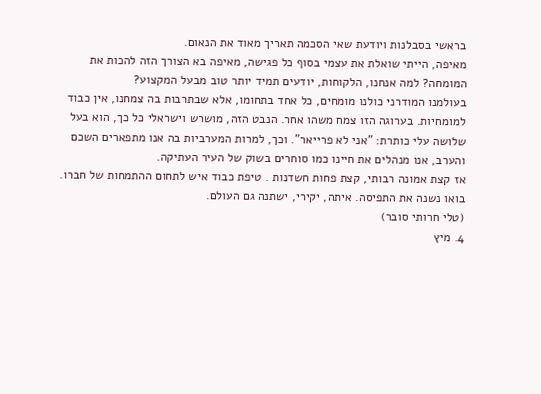בראשי בסבלנות ויודעת שאי הסכמה תאריך מאוד את הנאום.
מאיפה, הייתי שואלת את עצמי בסוף כל פגישה, מאיפה בא הצורך הזה להכות את המומחה? למה אנחנו, הלקוחות, יודעים תמיד יותר טוב מבעל המקצוע?
בעולמנו המודרני כולנו מומחים, כל אחד בתחומו, אלא שבתרבות בה צמחנו, אין כבוד למומחיות. בערוגה הזו צמח משהו אחר. הנבט הזה, מושרש וישראלי כל כך, הוא בעל שלושה עלי כותרת: "אני לא פרייאר". וכך, למרות המערביות בה אנו מתפארים השכם והערב, אנו מנהלים את חיינו כמו סוחרים בשוק של העיר העתיקה.
אז קצת אמונה רבותי, קצת פחות חשדנות . טיפת כבוד איש לתחום ההתמחות של חברו. בואו נשנה את התפיסה. איתה, יקירי, ישתנה גם העולם.
(טלי חרותי סובר)
4. מיץ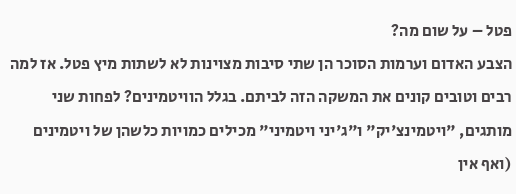פטל – על שום מה?
הצבע האדום וערמות הסוכר הן שתי סיבות מצוינות לא לשתות מיץ פטל. אז למה רבים וטובים קונים את המשקה הזה לביתם. בגלל הוויטמינים? לפחות שני מותגים, "ויטמינצ'יק" ו"ג'יני ויטמיני" מכילים כמויות כלשהן של ויטמינים (ואף אין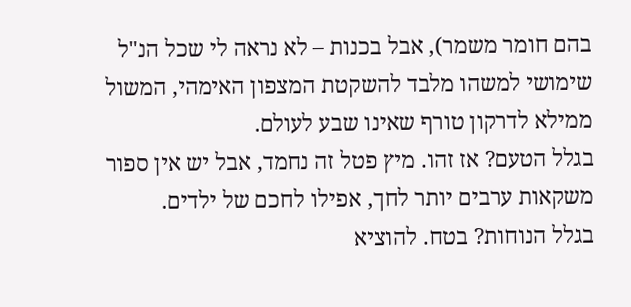בהם חומר משמר), אבל בכנות – לא נראה לי שכל הנ"ל שימושי למשהו מלבד להשקטת המצפון האימהי, המשול ממילא לדרקון טורף שאינו שבע לעולם.
בגלל הטעם? אז זהו. מיץ פטל זה נחמד, אבל יש אין ספור משקאות ערבים יותר לחך, אפילו לחכם של ילדים.
בגלל הנוחות? בטח. להוציא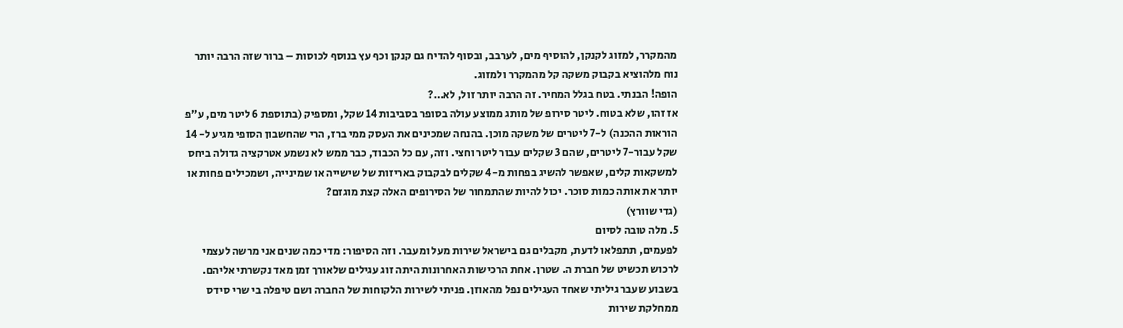מהמקרר, למזוג לקנקן, להוסיף מים, לערבב, ובסוף להדיח גם קנקן וכף עץ בנוסף לכוסות – ברור שזה הרבה יותר נוח מלהוציא בקבוק משקה קל מהמקרר ולמזוג.
הופה! הבנתי. בטח בגלל המחיר. זה הרבה יותר זול, לא…?
אז זהו, שלא בטוח. ליטר סירופ של מותג ממוצע עולה בסופר בסביבות 14 שקל, ומספיק (בתוספת 6 ליטר מים, ע"פ הוראות ההכנה) ל-7 ליטרים של משקה מוכן. בהנחה שמכינים את העסק ממי ברז, הרי שהחשבון הסופי מגיע ל- 14 שקל עבור-7 ליטרים, שהם 3 שקלים עבור ליטר וחצי. וזה, עם כל הכבוד, כבר ממש לא נשמע אטרקציה גדולה ביחס למשקאות קלים, שאפשר להשיג בפחות מ-4 שקלים לבקבוק באריזות של שישייה או שמינייה, ושמכילים פחות או יותר את אותה כמות סוכר. יכול להיות שהתמחור של הסירופים האלה קצת מוגזם?
(גדי שוורץ)
5. מלה טובה לסיום
לפעמים, תתפלאו לדעת, מקבלים גם בישראל שירות מעל ומעבר. וזה הסיפור: מדי כמה שנים אני מרשה לעצמי לרכוש תכשיט של חברת ה. שטרן. אחת הרכישות האחרונות היתה זוג עגילים שלאורך זמן מאד נקשרתי אליהם. בשבוע שעבר גיליתי שאחד העגילים נפל מהאוזן. פניתי לשירות הלקוחות של החברה ושם טיפלה בי שרי סידס ממחלקת שירות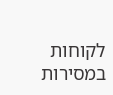לקוחות במסירות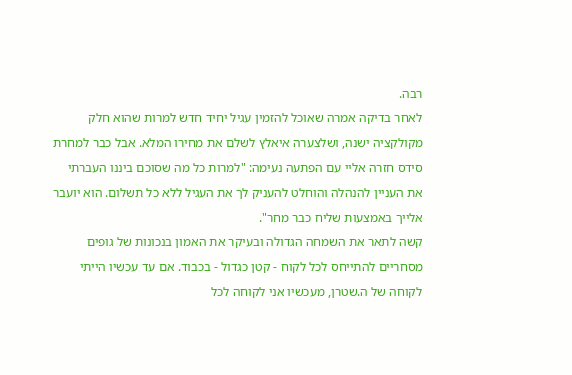רבה.
לאחר בדיקה אמרה שאוכל להזמין עגיל יחיד חדש למרות שהוא חלק מקולקציה ישנה, ושלצערה איאלץ לשלם את מחירו המלא. אבל כבר למחרת סידס חזרה אליי עם הפתעה נעימה: "למרות כל מה שסוכם ביננו העברתי את העניין להנהלה והוחלט להעניק לך את העגיל ללא כל תשלום. הוא יועבר אלייך באמצעות שליח כבר מחר".
קשה לתאר את השמחה הגדולה ובעיקר את האמון בנכונות של גופים מסחריים להתייחס לכל לקוח - קטן כגדול - בכבוד. אם עד עכשיו הייתי לקוחה של ה.שטרן, מעכשיו אני לקוחה לכל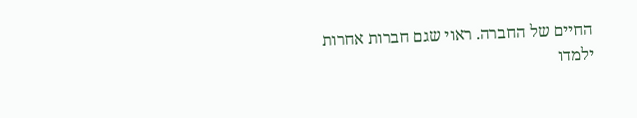החיים של החברה. ראוי שגם חברות אחרות ילמדו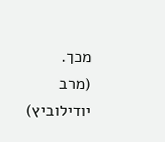מכך.
(מרב יודילוביץ)